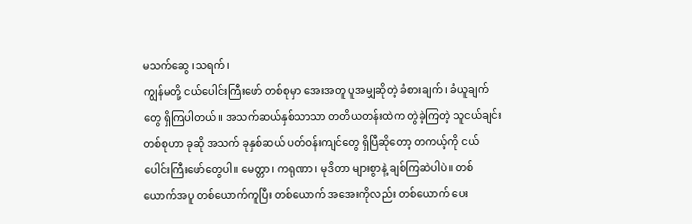မသက်ဆွေ ၊သရက်၊
ကျွန်မတို့ ငယ်ပေါင်းကြီးဖော် တစ်စုမှာ အေးအတူ ပူအမျှဆိုတဲ့ ခံစားချက်၊ ခံယူချက်တွေ ရှိကြပါတယ်။ အသက်ဆယ်နှစ်သာသာ တတိယတန်းထဲက တွဲခဲ့ကြတဲ့ သူငယ်ချင်းတစ်စုဟာ ခုဆို အသက် ခုနှစ်ဆယ် ပတ်ဝန်းကျင်တွေ ရှိပြီဆိုတော့ တကယ့်ကို ငယ်ပေါင်းကြီးဖော်တွေပါ။ မေတ္တာ၊ ကရုဏာ၊ မုဒိတာ များစွာနဲ့ ချစ်ကြဆဲပါပဲ။ တစ်ယောက်အပူ တစ်ယောက်ကူပြီး တစ်ယောက် အအေးကိုလည်း တစ်ယောက် ပေး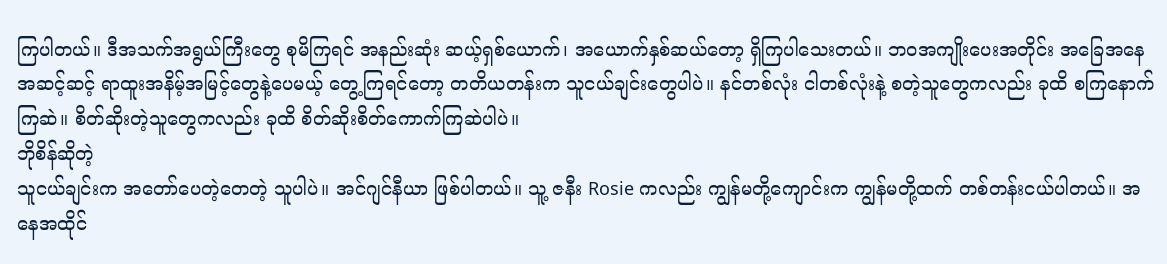ကြပါတယ်။ ဒီအသက်အရွယ်ကြီးတွေ စုမိကြရင် အနည်းဆုံး ဆယ့်ရှစ်ယောက်၊ အယောက်နှစ်ဆယ်တော့ ရှိကြပါသေးတယ်။ ဘဝအကျိုးပေးအတိုင်း အခြေအနေ အဆင့်ဆင့် ရာထူးအနိမ့်အမြင့်တွေနဲ့ပေမယ့် တွေ့ကြရင်တော့ တတိယတန်းက သူငယ်ချင်းတွေပါပဲ။ နင်တစ်လုံး ငါတစ်လုံးနဲ့ စတဲ့သူတွေကလည်း ခုထိ စကြနောက်ကြဆဲ။ စိတ်ဆိုးတဲ့သူတွေကလည်း ခုထိ စိတ်ဆိုးစိတ်ကောက်ကြဆဲပါပဲ။
ဘိုစိန်ဆိုတဲ့
သူငယ်ချင်းက အတော်ပေတဲ့တေတဲ့ သူပါပဲ။ အင်ဂျင်နီယာ ဖြစ်ပါတယ်။ သူ့ ဇနီး Rosie ကလည်း ကျွန်မတို့ကျောင်းက ကျွန်မတို့ထက် တစ်တန်းငယ်ပါတယ်။ အနေအထိုင်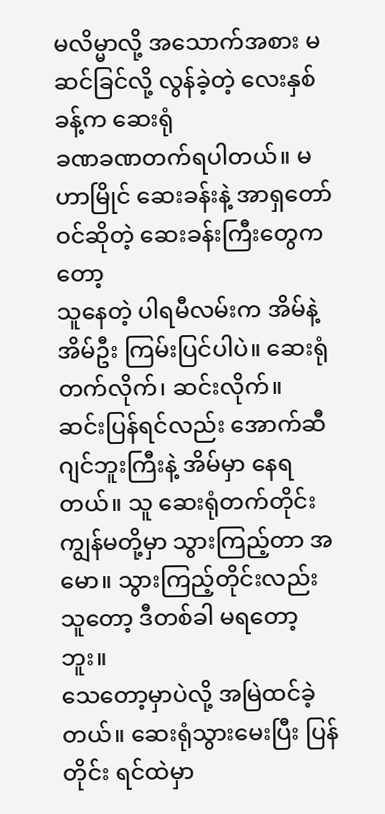မလိမ္မာလို့ အသောက်အစား မဆင်ခြင်လို့ လွန်ခဲ့တဲ့ လေးနှစ်ခန့်က ဆေးရုံ
ခဏခဏတက်ရပါတယ်။ မဟာမြိုင် ဆေးခန်းနဲ့ အာရှတော်ဝင်ဆိုတဲ့ ဆေးခန်းကြီးတွေကတော့
သူနေတဲ့ ပါရမီလမ်းက အိမ်နဲ့ အိမ်ဦး ကြမ်းပြင်ပါပဲ။ ဆေးရုံတက်လိုက်၊ ဆင်းလိုက်။
ဆင်းပြန်ရင်လည်း အောက်ဆီဂျင်ဘူးကြီးနဲ့ အိမ်မှာ နေရတယ်။ သူ ဆေးရုံတက်တိုင်း
ကျွန်မတို့မှာ သွားကြည့်တာ အမော။ သွားကြည့်တိုင်းလည်း သူတော့ ဒီတစ်ခါ မရတော့ဘူး။
သေတော့မှာပဲလို့ အမြဲထင်ခဲ့တယ်။ ဆေးရုံသွားမေးပြီး ပြန်တိုင်း ရင်ထဲမှာ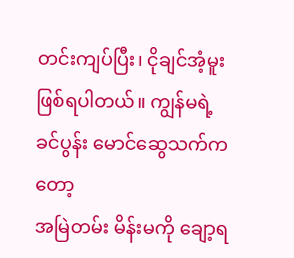တင်းကျပ်ပြီး၊ ငိုချင်အံ့မူး ဖြစ်ရပါတယ်။ ကျွန်မရဲ့ ခင်ပွန်း မောင်ဆွေသက်ကတော့
အမြဲတမ်း မိန်းမကို ချော့ရ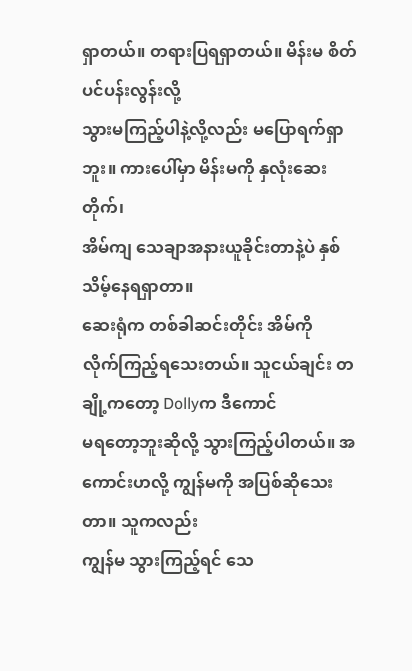ရှာတယ်။ တရားပြရရှာတယ်။ မိန်းမ စိတ်ပင်ပန်းလွန်းလို့
သွားမကြည့်ပါနဲ့လို့လည်း မပြောရက်ရှာဘူး။ ကားပေါ်မှာ မိန်းမကို နှလုံးဆေးတိုက်၊
အိမ်ကျ သေချာအနားယူခိုင်းတာနဲ့ပဲ နှစ်သိမ့်နေရရှာတာ။
ဆေးရုံက တစ်ခါဆင်းတိုင်း အိမ်ကို
လိုက်ကြည့်ရသေးတယ်။ သူငယ်ချင်း တချို့ကတော့ Dollyက ဒီကောင်
မရတော့ဘူးဆိုလို့ သွားကြည့်ပါတယ်။ အကောင်းဟလို့ ကျွန်မကို အပြစ်ဆိုသေးတာ။ သူကလည်း
ကျွန်မ သွားကြည့်ရင် သေ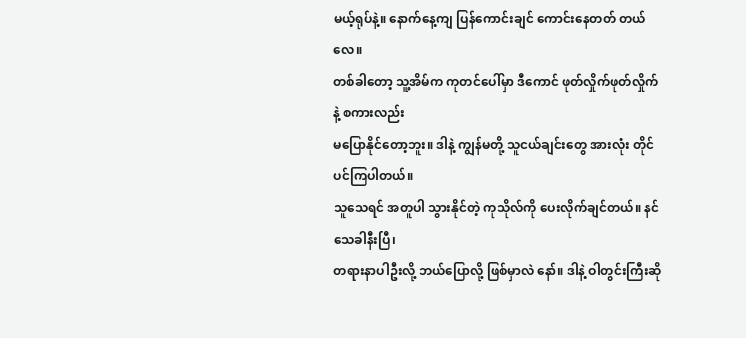မယ့်ရုပ်နဲ့။ နောက်နေ့ကျ ပြန်ကောင်းချင် ကောင်းနေတတ် တယ်လေ။
တစ်ခါတော့ သူ့အိမ်က ကုတင်ပေါ်မှာ ဒီကောင် ဖုတ်လှိုက်ဖုတ်လှိုက်နဲ့ စကားလည်း
မပြောနိုင်တော့ဘူး။ ဒါနဲ့ ကျွန်မတို့ သူငယ်ချင်းတွေ အားလုံး တိုင်ပင်ကြပါတယ်။
သူသေရင် အတူပါ သွားနိုင်တဲ့ ကုသိုလ်ကို ပေးလိုက်ချင်တယ်။ နင် သေခါနီးပြီ၊
တရားနာပါဦးလို့ ဘယ်ပြောလို့ ဖြစ်မှာလဲ နော်။ ဒါနဲ့ ဝါတွင်းကြီးဆို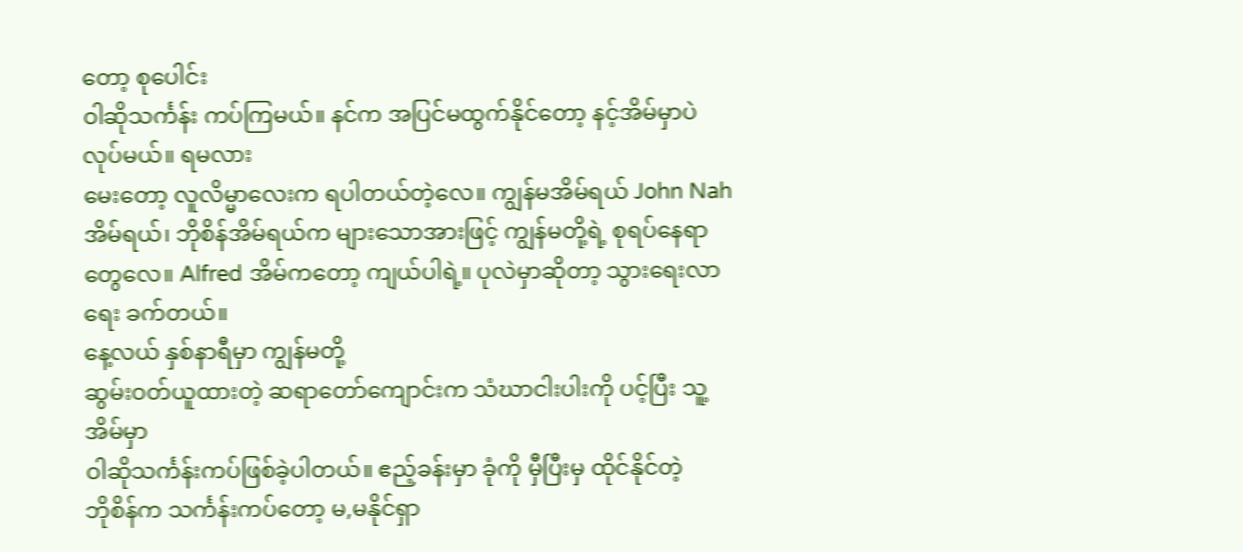တော့ စုပေါင်း
ဝါဆိုသင်္ကန်း ကပ်ကြမယ်။ နင်က အပြင်မထွက်နိုင်တော့ နင့်အိမ်မှာပဲ လုပ်မယ်။ ရမလား
မေးတော့ လူလိမ္မာလေးက ရပါတယ်တဲ့လေ။ ကျွန်မအိမ်ရယ် John Nah
အိမ်ရယ်၊ ဘိုစိန်အိမ်ရယ်က များသောအားဖြင့် ကျွန်မတို့ရဲ့ စုရပ်နေရာတွေလေ။ Alfred အိမ်ကတော့ ကျယ်ပါရဲ့။ ပုလဲမှာဆိုတာ့ သွားရေးလာရေး ခက်တယ်။
နေ့လယ် နှစ်နာရီမှာ ကျွန်မတို့
ဆွမ်းဝတ်ယူထားတဲ့ ဆရာတော်ကျောင်းက သံဃာငါးပါးကို ပင့်ပြီး သူ့အိမ်မှာ
ဝါဆိုသင်္ကန်းကပ်ဖြစ်ခဲ့ပါတယ်။ ဧည့်ခန်းမှာ ခုံကို မှီပြီးမှ ထိုင်နိုင်တဲ့
ဘိုစိန်က သင်္ကန်းကပ်တော့ မ,မနိုင်ရှာ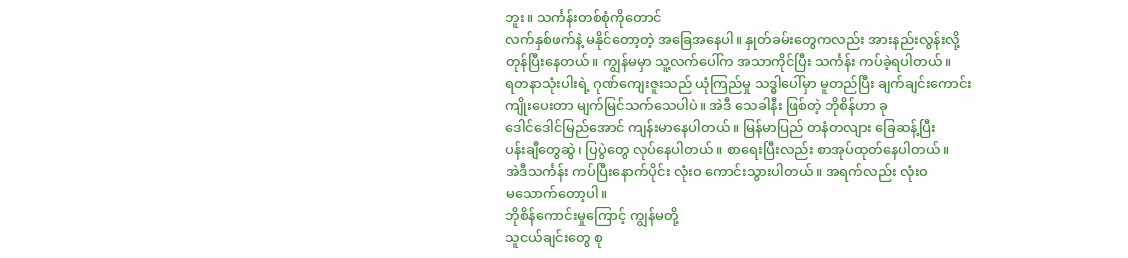ဘူး။ သင်္ကန်းတစ်စုံကိုတောင်
လက်နှစ်ဖက်နဲ့ မနိုင်တော့တဲ့ အခြေအနေပါ။ နှုတ်ခမ်းတွေကလည်း အားနည်းလွန်းလို့
တုန်ပြီးနေတယ်။ ကျွန်မမှာ သူ့လက်ပေါ်က အသာကိုင်ပြီး သင်္ကန်း ကပ်ခဲ့ရပါတယ်။
ရတနာသုံးပါးရဲ့ ဂုဏ်ကျေးဇူးသည် ယုံကြည်မှု သဒ္ဓါပေါ်မှာ မူတည်ပြီး ချက်ချင်းကောင်း
ကျိုးပေးတာ မျက်မြင်သက်သေပါပဲ။ အဲဒီ သေခါနီး ဖြစ်တဲ့ ဘိုစိန်ဟာ ခု
ဒေါင်ဒေါင်မြည်အောင် ကျန်းမာနေပါတယ်။ မြန်မာပြည် တနံတလျား ခြေဆန့်ပြီး
ပန်းချီတွေဆွဲ၊ ပြပွဲတွေ လုပ်နေပါတယ်။ စာရေးပြီးလည်း စာအုပ်ထုတ်နေပါတယ်။
အဲဒီသင်္ကန်း ကပ်ပြီးနောက်ပိုင်း လုံးဝ ကောင်းသွားပါတယ်။ အရက်လည်း လုံးဝ
မသောက်တော့ပါ။
ဘိုစိန်ကောင်းမှုကြောင့် ကျွန်မတို့
သူငယ်ချင်းတွေ စု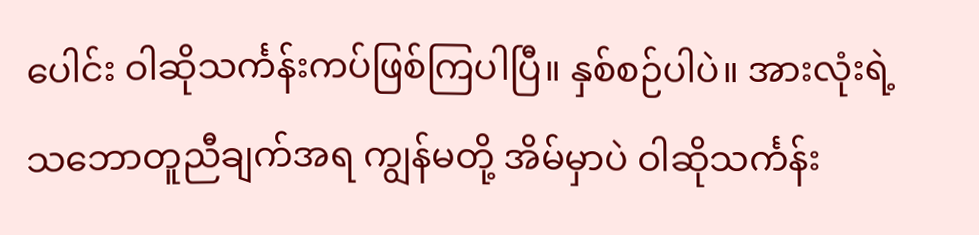ပေါင်း ဝါဆိုသင်္ကန်းကပ်ဖြစ်ကြပါပြီ။ နှစ်စဉ်ပါပဲ။ အားလုံးရဲ့
သဘောတူညီချက်အရ ကျွန်မတို့ အိမ်မှာပဲ ဝါဆိုသင်္ကန်း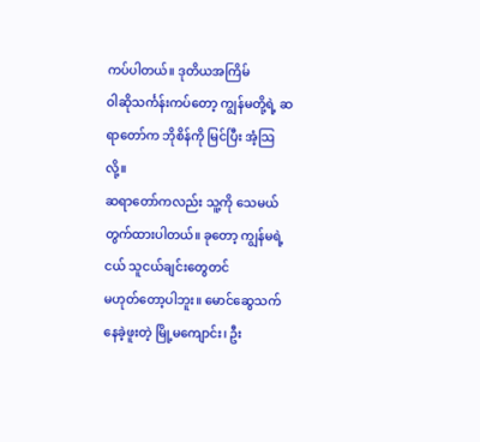ကပ်ပါတယ်။ ဒုတိယအကြိမ်
ဝါဆိုသင်္ကန်းကပ်တော့ ကျွန်မတို့ရဲ့ ဆရာတော်က ဘိုစိန်ကို မြင်ပြီး အံ့သြလို့။
ဆရာတော်ကလည်း သူ့ကို သေမယ်တွက်ထားပါတယ်။ ခုတော့ ကျွန်မရဲ့ငယ် သူငယ်ချင်းတွေတင်
မဟုတ်တော့ပါဘူး။ မောင်ဆွေသက် နေခဲ့ဖူးတဲ့ မြို့မကျောင်း၊ ဦး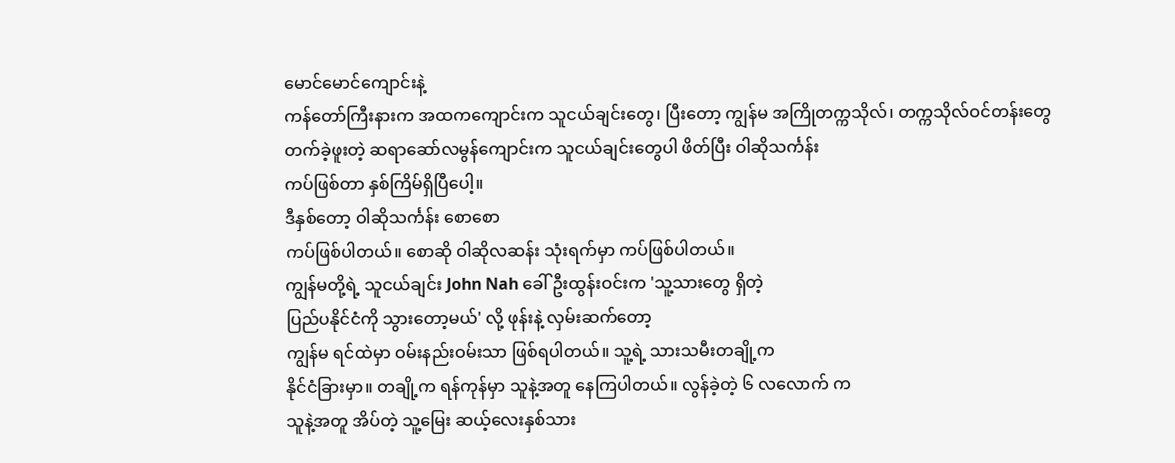မောင်မောင်ကျောင်းနဲ့
ကန်တော်ကြီးနားက အထကကျောင်းက သူငယ်ချင်းတွေ၊ ပြီးတော့ ကျွန်မ အကြိုတက္ကသိုလ်၊ တက္ကသိုလ်ဝင်တန်းတွေ
တက်ခဲ့ဖူးတဲ့ ဆရာဆော်လမွန်ကျောင်းက သူငယ်ချင်းတွေပါ ဖိတ်ပြီး ဝါဆိုသင်္ကန်း
ကပ်ဖြစ်တာ နှစ်ကြိမ်ရှိပြီပေါ့။
ဒီနှစ်တော့ ဝါဆိုသင်္ကန်း စောစော
ကပ်ဖြစ်ပါတယ်။ စောဆို ဝါဆိုလဆန်း သုံးရက်မှာ ကပ်ဖြစ်ပါတယ်။
ကျွန်မတို့ရဲ့ သူငယ်ချင်း John Nah ခေါ် ဦးထွန်းဝင်းက 'သူ့သားတွေ ရှိတဲ့
ပြည်ပနိုင်ငံကို သွားတော့မယ်' လို့ ဖုန်းနဲ့ လှမ်းဆက်တော့
ကျွန်မ ရင်ထဲမှာ ဝမ်းနည်းဝမ်းသာ ဖြစ်ရပါတယ်။ သူ့ရဲ့ သားသမီးတချို့က
နိုင်ငံခြားမှာ။ တချို့က ရန်ကုန်မှာ သူနဲ့အတူ နေကြပါတယ်။ လွန်ခဲ့တဲ့ ၆ လလောက် က
သူနဲ့အတူ အိပ်တဲ့ သူ့မြေး ဆယ့်လေးနှစ်သား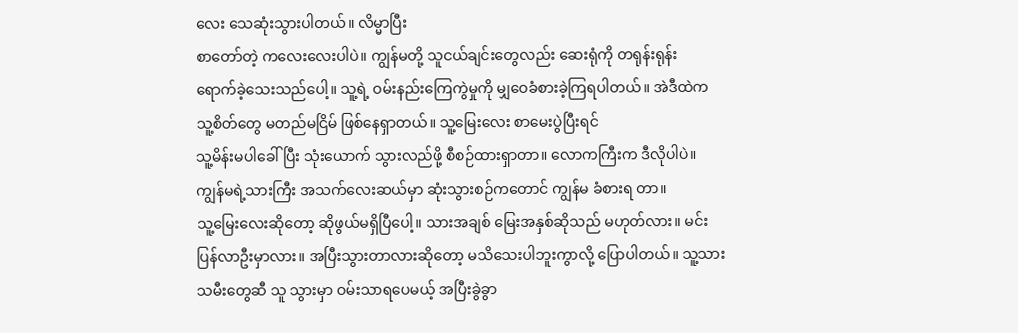လေး သေဆုံးသွားပါတယ်။ လိမ္မာပြီး
စာတော်တဲ့ ကလေးလေးပါပဲ။ ကျွန်မတို့ သူငယ်ချင်းတွေလည်း ဆေးရုံကို တရုန်းရုန်း
ရောက်ခဲ့သေးသည်ပေါ့။ သူ့ရဲ့ ဝမ်းနည်းကြေကွဲမှုကို မျှဝေခံစားခဲ့ကြရပါတယ်။ အဲဒီထဲက
သူ့စိတ်တွေ မတည်မငြိမ် ဖြစ်နေရှာတယ်။ သူ့မြေးလေး စာမေးပွဲပြီးရင်
သူ့မိန်းမပါခေါ်ပြီး သုံးယောက် သွားလည်ဖို့ စီစဉ်ထားရှာတာ။ လောကကြီးက ဒီလိုပါပဲ။
ကျွန်မရဲ့သားကြီး အသက်လေးဆယ်မှာ ဆုံးသွားစဉ်ကတောင် ကျွန်မ ခံစားရ တာ။
သူ့မြေးလေးဆိုတော့ ဆိုဖွယ်မရှိပြီပေါ့။ သားအချစ် မြေးအနှစ်ဆိုသည် မဟုတ်လား။ မင်း
ပြန်လာဦးမှာလား။ အပြီးသွားတာလားဆိုတော့ မသိသေးပါဘူးကွာလို့ ပြောပါတယ်။ သူ့သား
သမီးတွေဆီ သူ သွားမှာ ဝမ်းသာရပေမယ့် အပြီးခွဲခွာ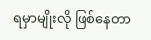ရမှာမျိုးလို ဖြစ်နေတာ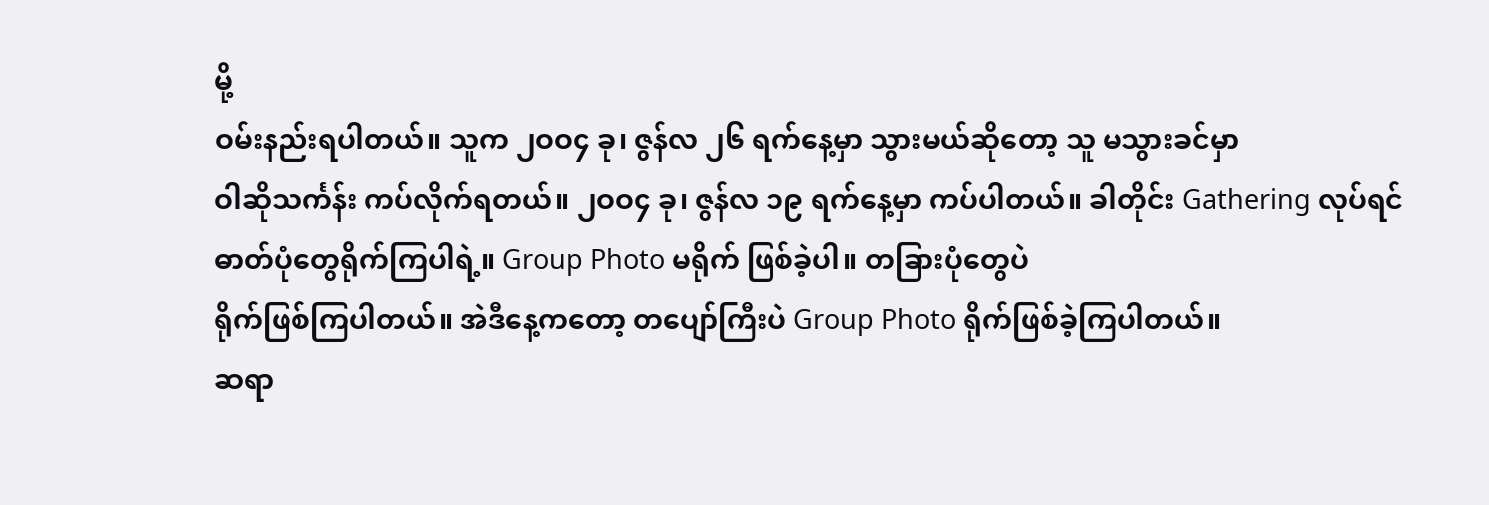မို့
ဝမ်းနည်းရပါတယ်။ သူက ၂ဝဝ၄ ခု၊ ဇွန်လ ၂၆ ရက်နေ့မှာ သွားမယ်ဆိုတော့ သူ မသွားခင်မှာ
ဝါဆိုသင်္ကန်း ကပ်လိုက်ရတယ်။ ၂ဝဝ၄ ခု၊ ဇွန်လ ၁၉ ရက်နေ့မှာ ကပ်ပါတယ်။ ခါတိုင်း Gathering လုပ်ရင် ဓာတ်ပုံတွေရိုက်ကြပါရဲ့။ Group Photo မရိုက် ဖြစ်ခဲ့ပါ။ တခြားပုံတွေပဲ
ရိုက်ဖြစ်ကြပါတယ်။ အဲဒီနေ့ကတော့ တပျော်ကြီးပဲ Group Photo ရိုက်ဖြစ်ခဲ့ကြပါတယ်။
ဆရာ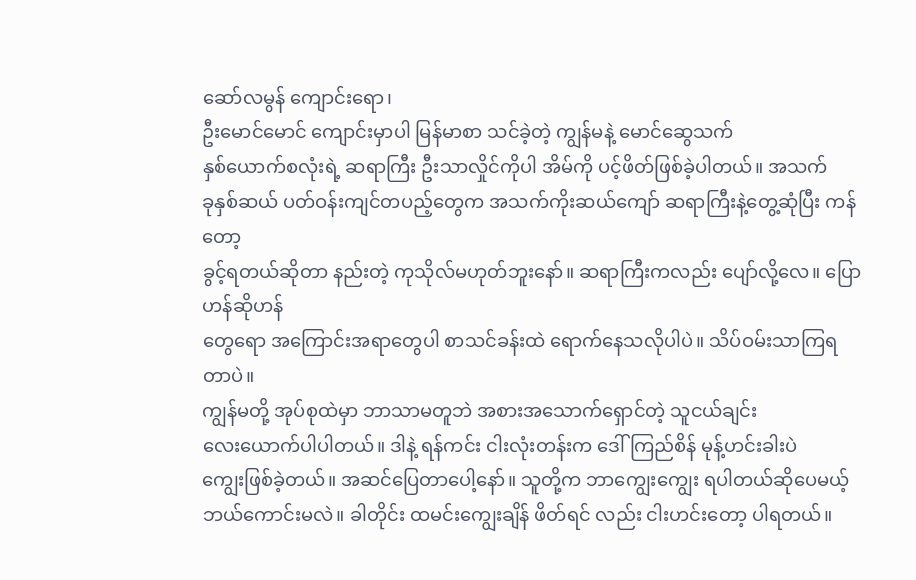ဆော်လမွန် ကျောင်းရော၊
ဦးမောင်မောင် ကျောင်းမှာပါ မြန်မာစာ သင်ခဲ့တဲ့ ကျွန်မနဲ့ မောင်ဆွေသက်
နှစ်ယောက်စလုံးရဲ့ ဆရာကြီး ဦးသာလှိုင်ကိုပါ အိမ်ကို ပင့်ဖိတ်ဖြစ်ခဲ့ပါတယ်။ အသက်
ခုနှစ်ဆယ် ပတ်ဝန်းကျင်တပည့်တွေက အသက်ကိုးဆယ်ကျော် ဆရာကြီးနဲ့တွေ့ဆုံပြီး ကန်တော့
ခွင့်ရတယ်ဆိုတာ နည်းတဲ့ ကုသိုလ်မဟုတ်ဘူးနော်။ ဆရာကြီးကလည်း ပျော်လို့လေ။ ပြောဟန်ဆိုဟန်
တွေရော အကြောင်းအရာတွေပါ စာသင်ခန်းထဲ ရောက်နေသလိုပါပဲ။ သိပ်ဝမ်းသာကြရတာပဲ။
ကျွန်မတို့ အုပ်စုထဲမှာ ဘာသာမတူဘဲ အစားအသောက်ရှောင်တဲ့ သူငယ်ချင်း
လေးယောက်ပါပါတယ်။ ဒါနဲ့ ရန်ကင်း ငါးလုံးတန်းက ဒေါ်ကြည်စိန် မုန့်ဟင်းခါးပဲ
ကျွေးဖြစ်ခဲ့တယ်။ အဆင်ပြေတာပေါ့နော်။ သူတို့က ဘာကျွေးကျွေး ရပါတယ်ဆိုပေမယ့်
ဘယ်ကောင်းမလဲ။ ခါတိုင်း ထမင်းကျွေးချိန် ဖိတ်ရင် လည်း ငါးဟင်းတော့ ပါရတယ်။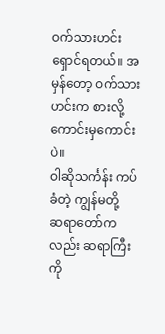ဝက်သားဟင်း ရှောင်ရတယ်။ အမှန်တော့ ဝက်သားဟင်းက စားလို့ ကောင်းမှကောင်းပဲ။
ဝါဆိုသင်္ကန်း ကပ်ခံတဲ့ ကျွန်မတို့
ဆရာတော်ကလည်း ဆရာကြီးကို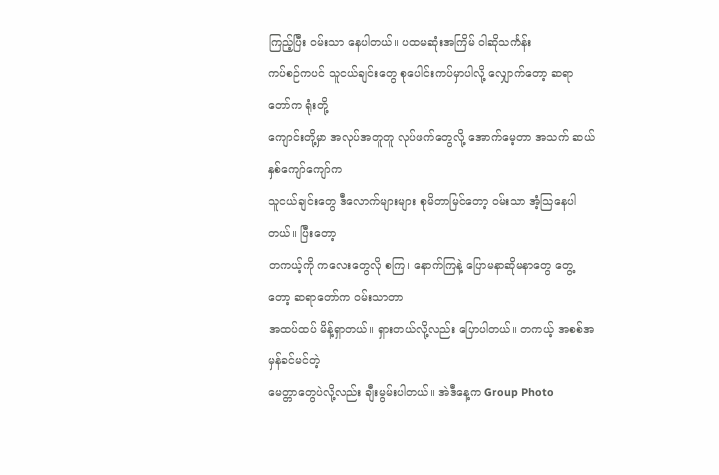ကြည့်ပြီး ဝမ်းသာ နေပါတယ်။ ပထမဆုံးအကြိမ် ဝါဆိုသင်္ကန်း
ကပ်စဉ်ကပင် သူငယ်ချင်းတွေ စုပေါင်းကပ်မှာပါလို့ လျှောက်တော့ ဆရာတော်က ရုံးတို့
ကျောင်းတို့မှာ အလုပ်အတူတူ လုပ်ဖက်တွေလို့ အောက်မေ့တာ အသက် ဆယ်နှစ်ကျော်ကျော်က
သူငယ်ချင်းတွေ ဒီလောက်များများ စုမိတာမြင်တော့ ဝမ်းသာ အံ့သြနေပါတယ်။ ပြီးတော့
တကယ့်ကို ကလေးတွေလို စကြ၊ နောက်ကြနဲ့ ပြောမနာဆိုမနာတွေ တွေ့တော့ ဆရာတော်က ဝမ်းသာတာ
အထပ်ထပ် မိန့်ရှာတယ်။ ရှားတယ်လို့လည်း ပြောပါတယ်။ တကယ့် အစစ်အမှန်ခင်မင်တဲ့
မေတ္တာတွေပဲလို့လည်း ချီးမွမ်းပါတယ်။ အဲဒီနေ့က Group Photo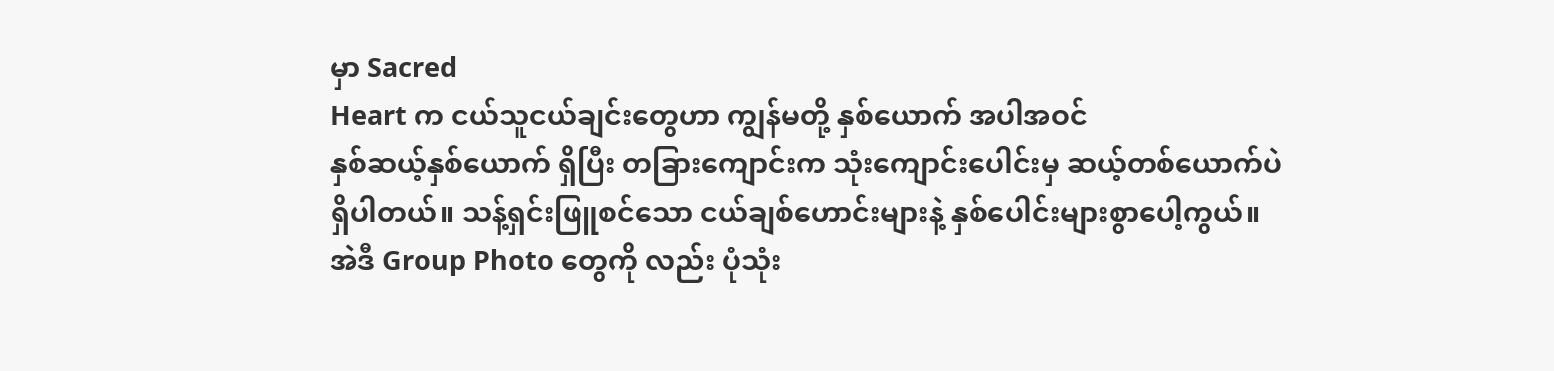မှာ Sacred
Heart က ငယ်သူငယ်ချင်းတွေဟာ ကျွန်မတို့ နှစ်ယောက် အပါအဝင်
နှစ်ဆယ့်နှစ်ယောက် ရှိပြီး တခြားကျောင်းက သုံးကျောင်းပေါင်းမှ ဆယ့်တစ်ယောက်ပဲ
ရှိပါတယ်။ သန့်ရှင်းဖြူစင်သော ငယ်ချစ်ဟောင်းများနဲ့ နှစ်ပေါင်းများစွာပေါ့ကွယ်။
အဲဒီ Group Photo တွေကို လည်း ပုံသုံး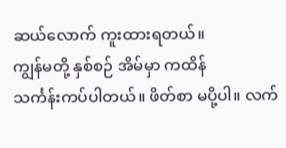ဆယ်လောက် ကူးထားရတယ်။
ကျွန်မတို့ နှစ်စဉ် အိမ်မှာ ကထိန်
သင်္ကန်းကပ်ပါတယ်။ ဖိတ်စာ မပို့ပါ။ လက်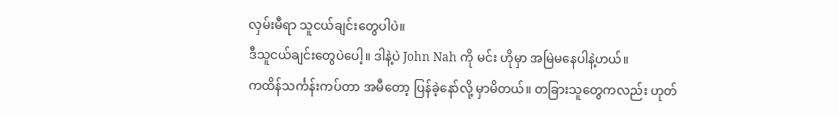လှမ်းမီရာ သူငယ်ချင်းတွေပါပဲ။
ဒီသူငယ်ချင်းတွေပဲပေါ့။ ဒါနဲ့ပဲ John Nah ကို မင်း ဟိုမှာ အမြဲမနေပါနဲ့ဟယ်။
ကထိန်သင်္ကန်းကပ်တာ အမီတော့ ပြန်ခဲ့နော်လို့ မှာမိတယ်။ တခြားသူတွေကလည်း ဟုတ်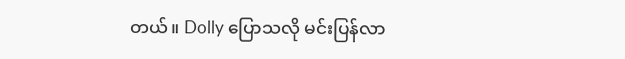တယ်။ Dolly ပြောသလို မင်းပြန်လာ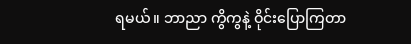ရမယ်။ ဘာညာ ကွိကွနဲ့ ဝိုင်းပြောကြတာ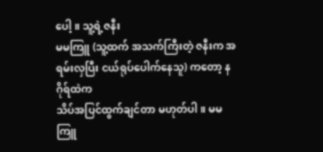ပေါ့။ သူ့ရဲ့ဇနီး
မမကြူ (သူ့ထက် အသက်ကြီးတဲ့ ဇနီးက အရမ်းလှပြီး ငယ်ရုပ်ပေါက်နေသူ) ကတော့ နဂိုရ်ထဲက
သိပ်အပြင်ထွက်ချင်တာ မဟုတ်ပါ။ မမကြူ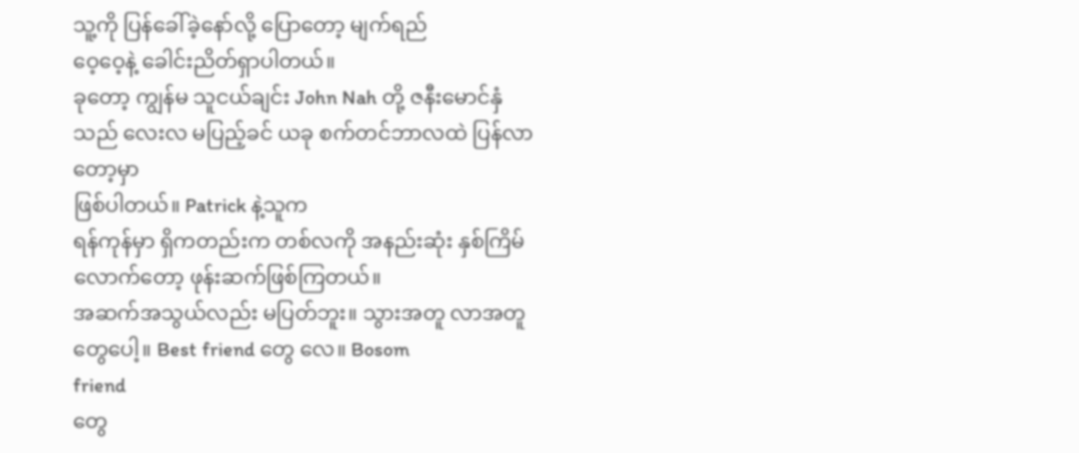သူ့ကို ပြန်ခေါ်ခဲ့နော်လို့ ပြောတော့ မျက်ရည်
ဝေ့ဝေ့နဲ့ ခေါင်းညိတ်ရှာပါတယ်။
ခုတော့ ကျွန်မ သူငယ်ချင်း John Nah တို့ ဇနီးမောင်နှံသည် လေးလ မပြည့်ခင် ယခု စက်တင်ဘာလထဲ ပြန်လာတော့မှာ
ဖြစ်ပါတယ်။ Patrick နဲ့သူက
ရန်ကုန်မှာ ရှိကတည်းက တစ်လကို အနည်းဆုံး နှစ်ကြိမ်လောက်တော့ ဖုန်းဆက်ဖြစ်ကြတယ်။
အဆက်အသွယ်လည်း မပြတ်ဘူး။ သွားအတူ လာအတူတွေပေါ့။ Best friend တွေ လေ။ Bosom
friend
တွေ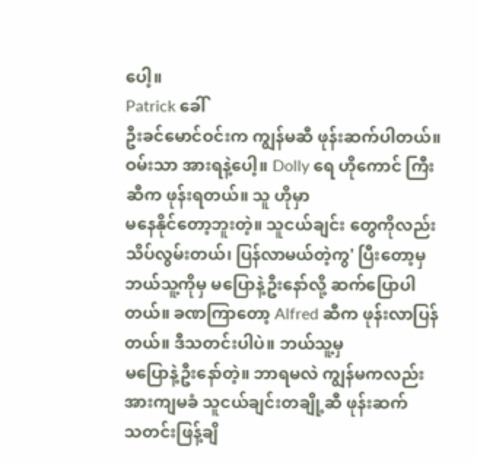ပေါ့။
Patrick ခေါ်
ဦးခင်မောင်ဝင်းက ကျွန်မဆီ ဖုန်းဆက်ပါတယ်။ ဝမ်းသာ အားရနဲ့ပေါ့။ Dolly ရေ ဟိုကောင် ကြီးဆီက ဖုန်းရတယ်။ သူ ဟိုမှာ
မနေနိုင်တော့ဘူးတဲ့။ သူငယ်ချင်း တွေကိုလည်း သိပ်လွမ်းတယ်၊ ပြန်လာမယ်တဲ့ကွ' ပြီးတော့မှ
ဘယ်သူ့ကိုမှ မပြောနဲ့ဦးနော်လို့ ဆက်ပြောပါတယ်။ ခဏကြာတော့ Alfred ဆီက ဖုန်းလာပြန်တယ်။ ဒီသတင်းပါပဲ။ ဘယ်သူ့မှ
မပြောနဲ့ဦးနော်တဲ့။ ဘာရမလဲ ကျွန်မကလည်း အားကျမခံ သူငယ်ချင်းတချို့ဆီ ဖုန်းဆက်
သတင်းဖြန့်ချိ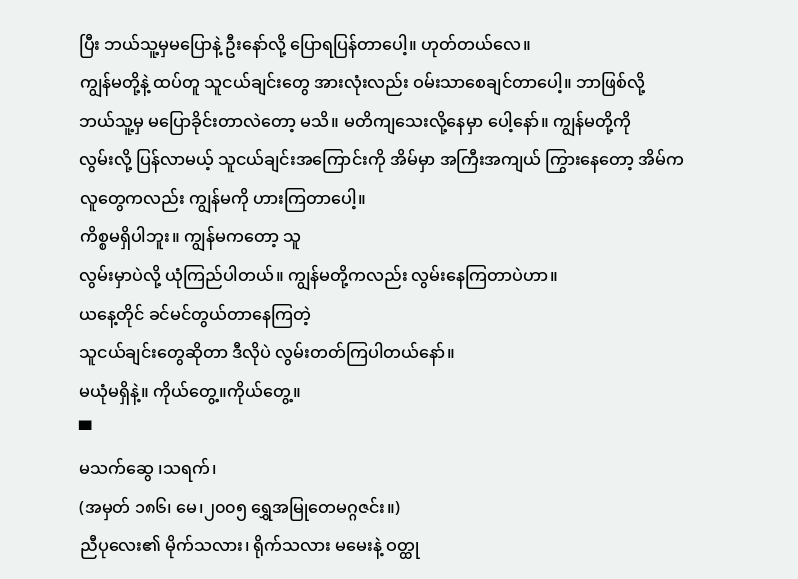ပြီး ဘယ်သူ့မှမပြောနဲ့ ဦးနော်လို့ ပြောရပြန်တာပေါ့။ ဟုတ်တယ်လေ။
ကျွန်မတို့နဲ့ ထပ်တူ သူငယ်ချင်းတွေ အားလုံးလည်း ဝမ်းသာစေချင်တာပေါ့။ ဘာဖြစ်လို့
ဘယ်သူ့မှ မပြောခိုင်းတာလဲတော့ မသိ။ မတိကျသေးလို့နေမှာ ပေါ့နော်။ ကျွန်မတို့ကို
လွမ်းလို့ ပြန်လာမယ့် သူငယ်ချင်းအကြောင်းကို အိမ်မှာ အကြီးအကျယ် ကြွားနေတော့ အိမ်က
လူတွေကလည်း ကျွန်မကို ဟားကြတာပေါ့။
ကိစ္စမရှိပါဘူး။ ကျွန်မကတော့ သူ
လွမ်းမှာပဲလို့ ယုံကြည်ပါတယ်။ ကျွန်မတို့ကလည်း လွမ်းနေကြတာပဲဟာ။
ယနေ့တိုင် ခင်မင်တွယ်တာနေကြတဲ့
သူငယ်ချင်းတွေဆိုတာ ဒီလိုပဲ လွမ်းတတ်ကြပါတယ်နော်။
မယုံမရှိနဲ့။ ကိုယ်တွေ့။ကိုယ်တွေ့။
▀
မသက်ဆွေ ၊သရက်၊
(အမှတ် ၁၈၆၊ မေ၊၂၀၀၅ ရွှေအမြုတေမဂ္ဂဇင်း။)
ညီပုလေး၏ မိုက်သလား၊ ရိုက်သလား မမေးနဲ့ ဝတ္ထု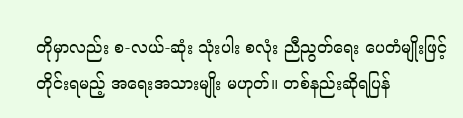တိုမှာလည်း စ-လယ်-ဆုံး သုံးပါး စလုံး ညီညွတ်ရေး ပေတံမျိုးဖြင့် တိုင်းရမည့် အရေးအသားမျိုး မဟုတ်။ တစ်နည်းဆိုရပြန်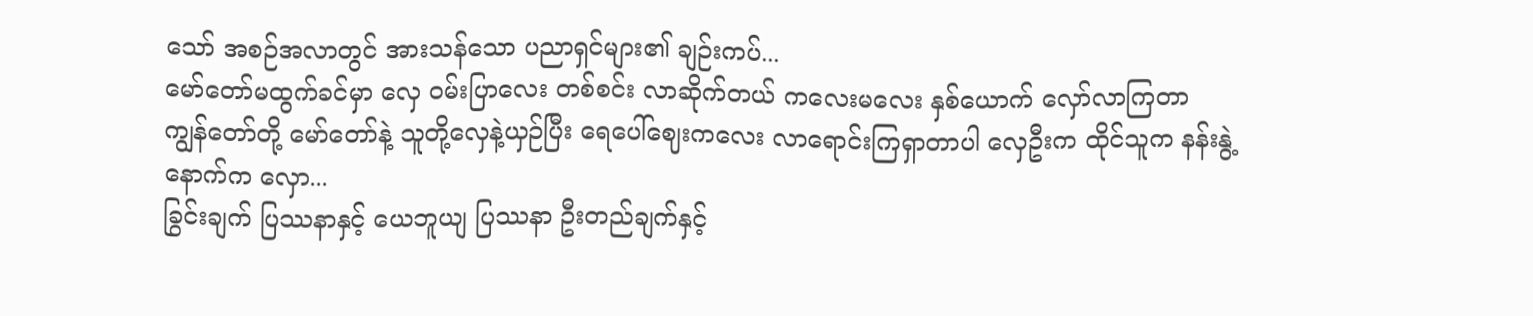သော် အစဉ်အလာတွင် အားသန်သော ပညာရှင်များ၏ ချဉ်းကပ်...
မော်တော်မထွက်ခင်မှာ လှေ ဝမ်းပြာလေး တစ်စင်း လာဆိုက်တယ် ကလေးမလေး နှစ်ယောက် လှော်လာကြတာ ကျွန်တော်တို့ မော်တော်နဲ့ သူတို့လှေနဲ့ယှဉ်ပြီး ရေပေါ်ဈေးကလေး လာရောင်းကြရှာတာပါ လှေဦးက ထိုင်သူက နန်းနွဲ့ နောက်က လှော...
ခြွင်းချက် ပြဿနာနှင့် ယေဘူယျ ပြဿနာ ဦးတည်ချက်နှင့်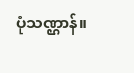ပုံသဏ္ဌာန်။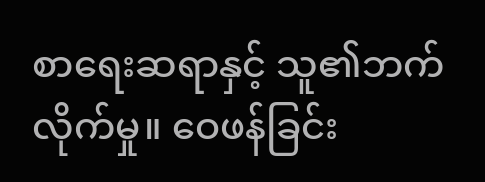စာရေးဆရာနှင့် သူ၏ဘက်လိုက်မှု။ ဝေဖန်ခြင်း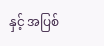နှင့် အပြစ်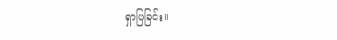ရှာပြခြင်း။